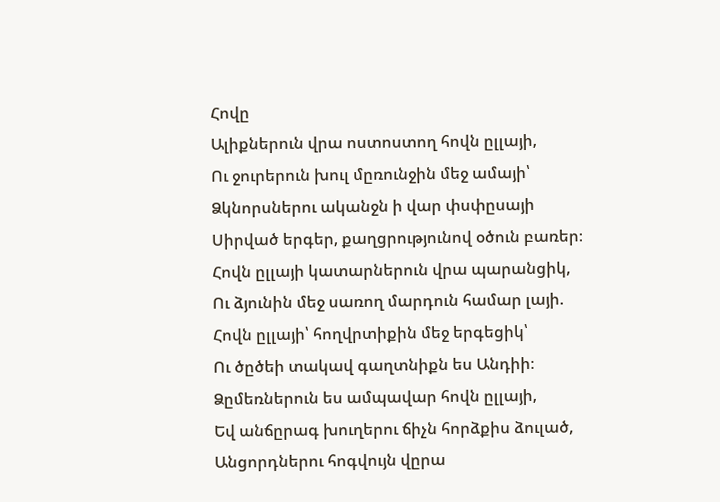Հովը
Ալիքներուն վրա ոստոստող հովն ըլլայի,
Ու ջուրերուն խուլ մըռունջին մեջ ամայի՝
Ձկնորսներու ականջն ի վար փսփըսայի
Սիրված երգեր, քաղցրությունով օծուն բառեր։
Հովն ըլլայի կատարներուն վրա պարանցիկ,
Ու ձյունին մեջ սառող մարդուն համար լայի.
Հովն ըլլայի՝ հողվրտիքին մեջ երգեցիկ՝
Ու ծըծեի տակավ գաղտնիքն ես Անդիի։
Ձըմեռներուն ես ամպավար հովն ըլլայի,
Եվ անճըրագ խուղերու ճիչն հորձքիս ձուլած,
Անցորդներու հոգվույն վըրա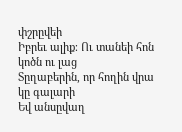փշրըվեի
Իբրեւ ալիք։ Ու տանեի հոն կոծն ու լաց
Տըղաբերին, որ հողին վրա կը գալարի
Եվ անսըվաղ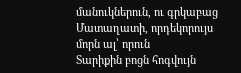մանուկներուն, ու գրկաբաց
Մատաղատի, որդեկորույս մորն ալ՝ որուն
Տարիքին բոցն հոգվույն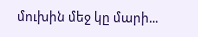մուխին մեջ կը մարի...